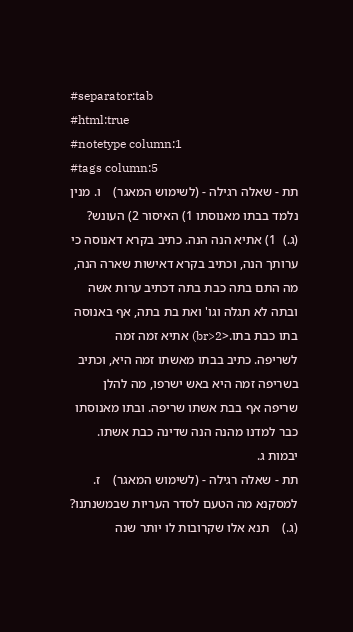#separator:tab
#html:true
#notetype column:1
#tags column:5
תת - שאלה רגילה - (לשימוש המאגר)    ו. מנין נלמד בבתו מאנוסתו 1) האיסור 2) העונש? (ג.)  1) אתיא הנה הנה. כתיב בקרא דאנוסה כי ערותך הנה, וכתיב בקרא דאישות שארה הנה, מה התם בתה כבת בתה דכתיב ערות אשה ובתה לא תגלה וגו' ואת בת בתה, אף באנוסה בתו כבת בתו.<br>2) אתיא זמה זמה לשריפה. כתיב בבתו מאשתו זמה היא, וכתיב בשריפה זמה היא באש ישרפו, מה להלן שריפה אף בבת אשתו שריפה. ובתו מאנוסתו כבר למדנו מהנה הנה שדינה כבת אשתו. יבמות ג.
תת - שאלה רגילה - (לשימוש המאגר)    ז. למסקנא מה הטעם לסדר העריות שבמשנתנו? (ג.)    תנא אלו שקרובות לו יותר שנה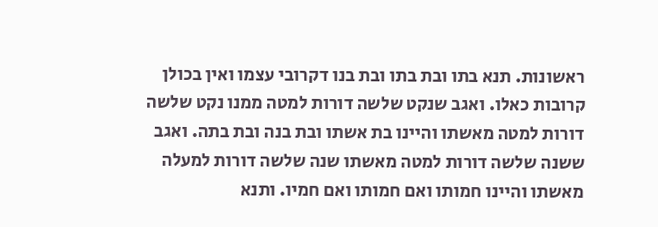ראשונות. תנא בתו ובת בתו ובת בנו דקרובי עצמו ואין בכולן קרובות כאלו. ואגב שנקט שלשה דורות למטה ממנו נקט שלשה דורות למטה מאשתו והיינו בת אשתו ובת בנה ובת בתה. ואגב ששנה שלשה דורות למטה מאשתו שנה שלשה דורות למעלה מאשתו והיינו חמותו ואם חמותו ואם חמיו. ותנא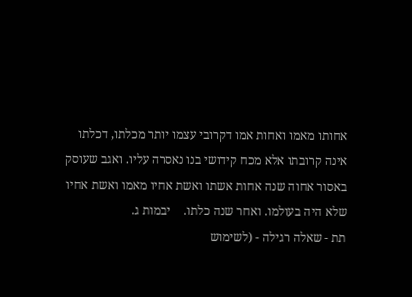אחותו מאמו ואחות אמו דקרובי עצמו יותר מכלתו, דכלתו אינה קרובתו אלא מכח קידושי בנו נאסרה עליו. ואגב שעוסק באסור אחוה שנה אחות אשתו ואשת אחיו מאמו ואשת אחיו שלא היה בעולמו. ואחר שנה כלתו.    יבמות ג.
תת - שאלה רגילה - (לשימוש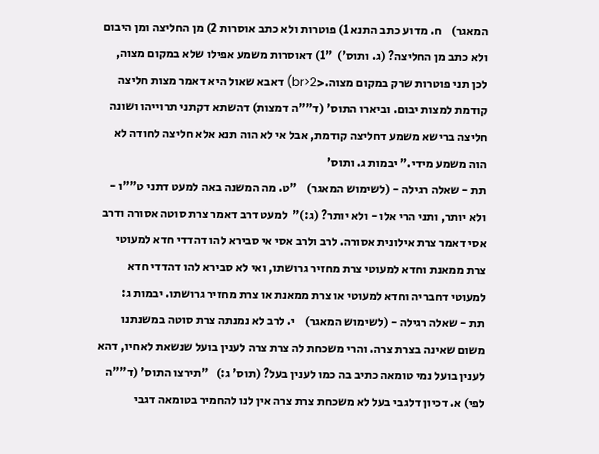המאגר)    ח. מדוע כתב התנא 1) פוטרות ולא כתב אוסרות 2) מן החליצה ומן היבום ולא כתב מן החליצה? (ג. ותוס')  "1) דאוסרות משמע אפילו שלא במקום מצוה, לכן תני פוטרות שרק במקום מצוה.<br>2) דאבא שאול היא דאמר מצות חליצה קודמת למצות יבום. וביארו התוס' (ד""ה דמצות) דהשתא דקתני תרוייהו ושונה חליצה ברישא משמע דחליצה קודמת, אבל אי לא הוה תנא אלא חליצה לחודה לא הוה משמע מידי." יבמות ג. ותוס'
תת - שאלה רגילה - (לשימוש המאגר)    "ט. מה המשנה באה למעט דתני ט""ו - ולא יותר, ותני הרי אלו - ולא יותר? (ג:)"  למעט דרב דאמר צרת סוטה אסורה ודרב אסי דאמר צרת אילונית אסורה. לרב ולרב אסי אי סבירא להו דהדדי חדא למעוטי צרת ממאנת וחדא למעוטי צרת מחזיר גרושתו, ואי לא סבירא להו דהדדי חדא למעוטי דחבריה וחדא למעוטי או צרת ממאנת או צרת מחזיר גרושתו. יבמות ג:
תת - שאלה רגילה - (לשימוש המאגר)    י. לרב לא נמנתה צרת סוטה במשנתנו משום שאינה בצרת צרה. והרי משכחת לה צרת צרה לענין בועל שנשאת לאחיו, דהא לענין בועל נמי טומאה כתיב בה כמו לענין בעל? (תוס' ג:)   "תירצו התוס' (ד""ה לפי) א. דכיון דלגבי בעל לא משכחת צרת צרה אין לנו להחמיר בטומאה דגבי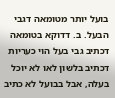בועל יותר מטומאה דגבי הבעל. ב. דדוקא בטומאה דכתיב גבי בעל הוי כעריות דכתיב בלשון לאו לא יוכל בעלה, אבל בבועל לא כתיב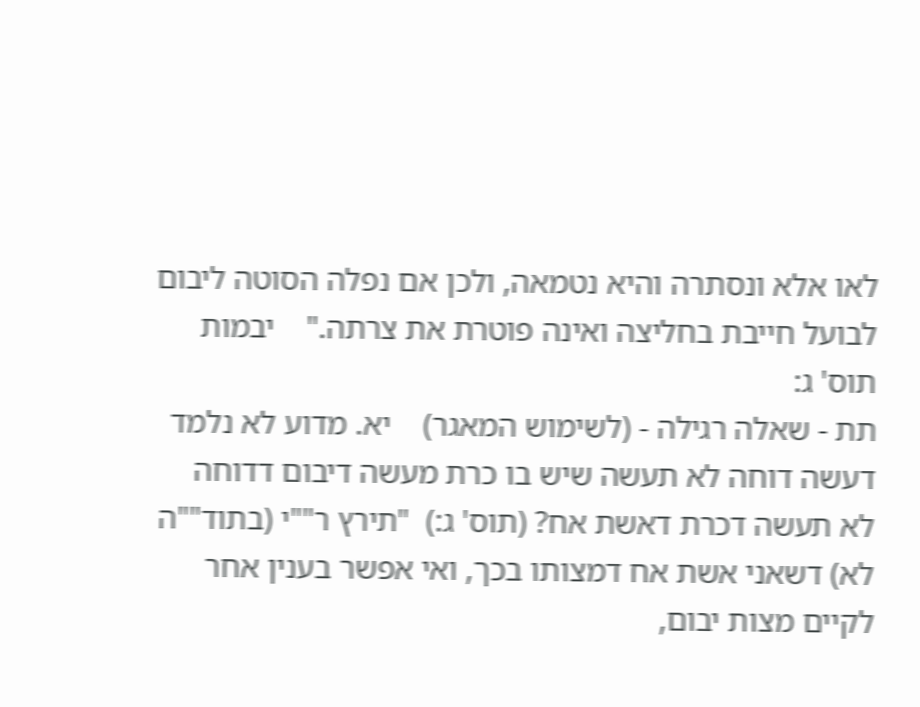לאו אלא ונסתרה והיא נטמאה, ולכן אם נפלה הסוטה ליבום לבועל חייבת בחליצה ואינה פוטרת את צרתה."    יבמות תוס' ג:
תת - שאלה רגילה - (לשימוש המאגר)    יא. מדוע לא נלמד דעשה דוחה לא תעשה שיש בו כרת מעשה דיבום דדוחה לא תעשה דכרת דאשת אח? (תוס' ג:)  "תירץ ר""י (בתוד""ה לא) דשאני אשת אח דמצותו בכך, ואי אפשר בענין אחר לקיים מצות יבום,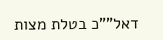דאל""כ בטלת מצות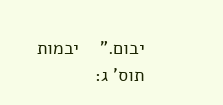יבום."    יבמות תוס' ג: